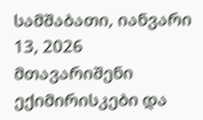სამშაბათი, იანვარი 13, 2026
მთავარიშენი ექიმირისკები და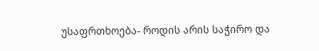უსაფრთხოება- როდის არის საჭირო და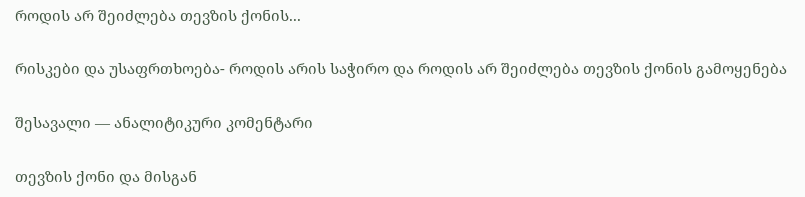როდის არ შეიძლება თევზის ქონის...

რისკები და უსაფრთხოება- როდის არის საჭირო და როდის არ შეიძლება თევზის ქონის გამოყენება

შესავალი — ანალიტიკური კომენტარი

თევზის ქონი და მისგან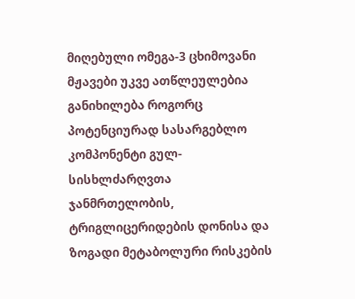მიღებული ომეგა-3 ცხიმოვანი მჟავები უკვე ათწლეულებია განიხილება როგორც პოტენციურად სასარგებლო კომპონენტი გულ-სისხლძარღვთა ჯანმრთელობის, ტრიგლიცერიდების დონისა და ზოგადი მეტაბოლური რისკების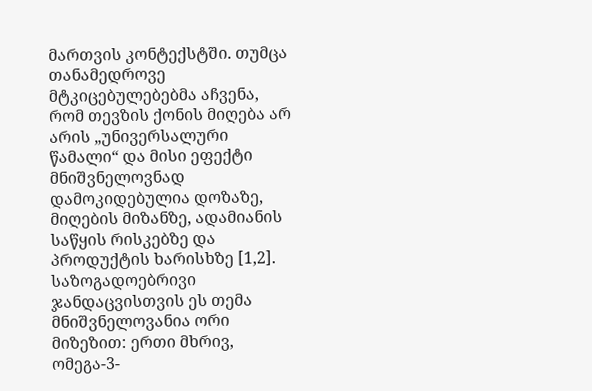მართვის კონტექსტში. თუმცა თანამედროვე მტკიცებულებებმა აჩვენა, რომ თევზის ქონის მიღება არ არის „უნივერსალური წამალი“ და მისი ეფექტი მნიშვნელოვნად დამოკიდებულია დოზაზე, მიღების მიზანზე, ადამიანის საწყის რისკებზე და პროდუქტის ხარისხზე [1,2]. საზოგადოებრივი ჯანდაცვისთვის ეს თემა მნიშვნელოვანია ორი მიზეზით: ერთი მხრივ, ომეგა-3-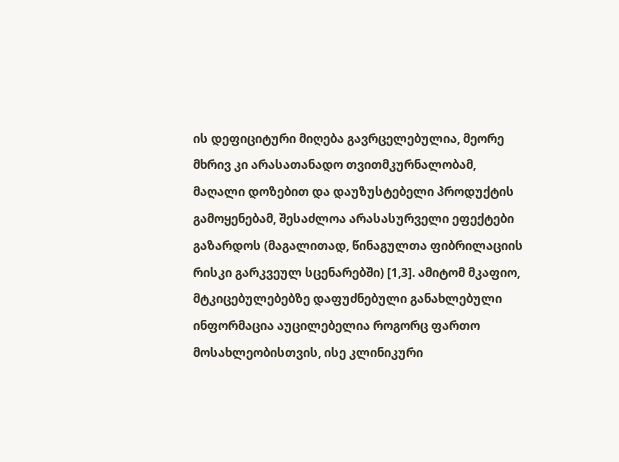ის დეფიციტური მიღება გავრცელებულია, მეორე მხრივ კი არასათანადო თვითმკურნალობამ, მაღალი დოზებით და დაუზუსტებელი პროდუქტის გამოყენებამ, შესაძლოა არასასურველი ეფექტები გაზარდოს (მაგალითად, წინაგულთა ფიბრილაციის რისკი გარკვეულ სცენარებში) [1,3]. ამიტომ მკაფიო, მტკიცებულებებზე დაფუძნებული განახლებული ინფორმაცია აუცილებელია როგორც ფართო მოსახლეობისთვის, ისე კლინიკური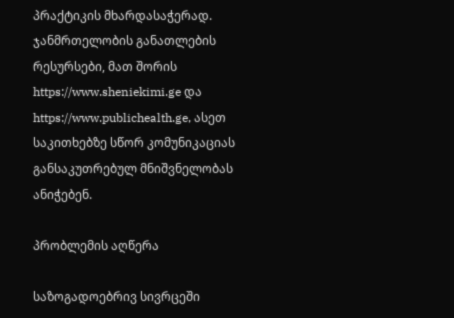პრაქტიკის მხარდასაჭერად. ჯანმრთელობის განათლების რესურსები, მათ შორის https://www.sheniekimi.ge და https://www.publichealth.ge, ასეთ საკითხებზე სწორ კომუნიკაციას განსაკუთრებულ მნიშვნელობას ანიჭებენ.

პრობლემის აღწერა

საზოგადოებრივ სივრცეში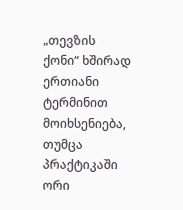„თევზის ქონი“ ხშირად ერთიანი ტერმინით მოიხსენიება, თუმცა პრაქტიკაში ორი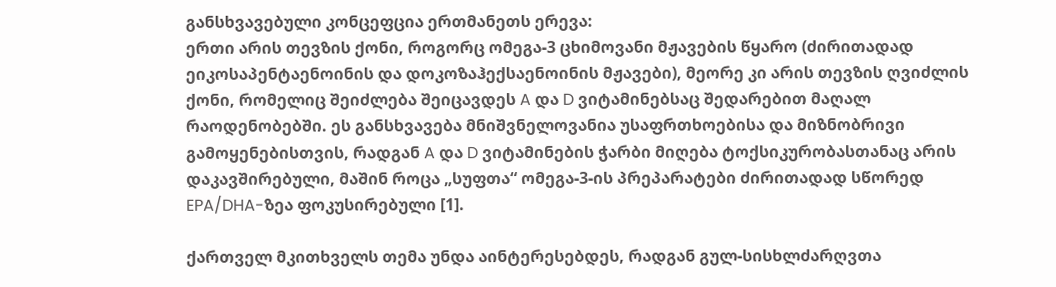განსხვავებული კონცეფცია ერთმანეთს ერევა:
ერთი არის თევზის ქონი, როგორც ომეგა-3 ცხიმოვანი მჟავების წყარო (ძირითადად ეიკოსაპენტაენოინის და დოკოზაჰექსაენოინის მჟავები), მეორე კი არის თევზის ღვიძლის ქონი, რომელიც შეიძლება შეიცავდეს A და D ვიტამინებსაც შედარებით მაღალ რაოდენობებში. ეს განსხვავება მნიშვნელოვანია უსაფრთხოებისა და მიზნობრივი გამოყენებისთვის, რადგან A და D ვიტამინების ჭარბი მიღება ტოქსიკურობასთანაც არის დაკავშირებული, მაშინ როცა „სუფთა“ ომეგა-3-ის პრეპარატები ძირითადად სწორედ EPA/DHA-ზეა ფოკუსირებული [1].

ქართველ მკითხველს თემა უნდა აინტერესებდეს, რადგან გულ-სისხლძარღვთა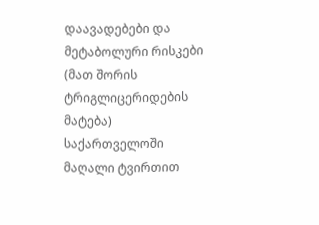დაავადებები და მეტაბოლური რისკები (მათ შორის ტრიგლიცერიდების მატება) საქართველოში მაღალი ტვირთით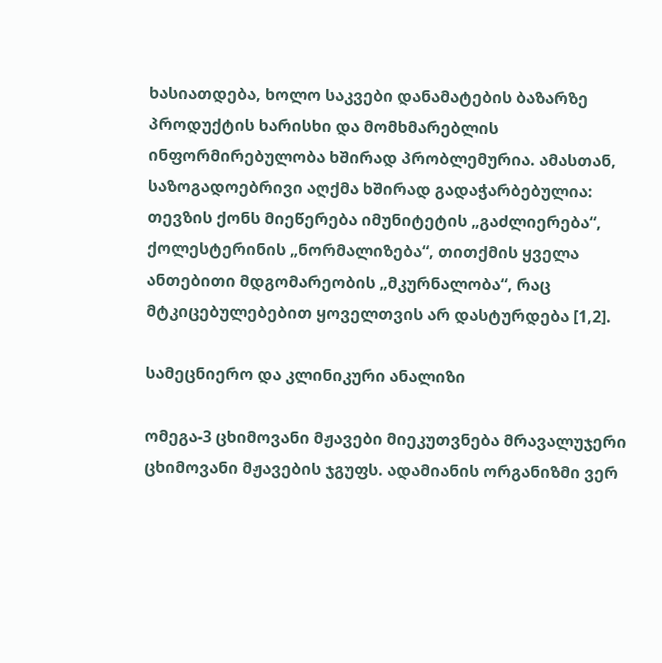ხასიათდება, ხოლო საკვები დანამატების ბაზარზე პროდუქტის ხარისხი და მომხმარებლის ინფორმირებულობა ხშირად პრობლემურია. ამასთან, საზოგადოებრივი აღქმა ხშირად გადაჭარბებულია: თევზის ქონს მიეწერება იმუნიტეტის „გაძლიერება“, ქოლესტერინის „ნორმალიზება“, თითქმის ყველა ანთებითი მდგომარეობის „მკურნალობა“, რაც მტკიცებულებებით ყოველთვის არ დასტურდება [1,2].

სამეცნიერო და კლინიკური ანალიზი

ომეგა-3 ცხიმოვანი მჟავები მიეკუთვნება მრავალუჯერი ცხიმოვანი მჟავების ჯგუფს. ადამიანის ორგანიზმი ვერ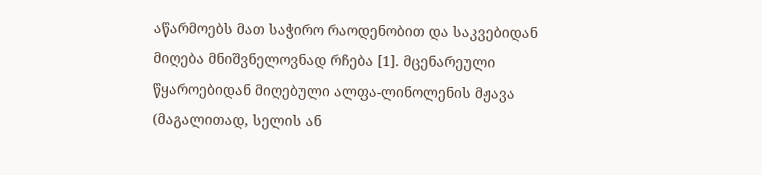აწარმოებს მათ საჭირო რაოდენობით და საკვებიდან მიღება მნიშვნელოვნად რჩება [1]. მცენარეული წყაროებიდან მიღებული ალფა-ლინოლენის მჟავა (მაგალითად, სელის ან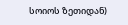სოიოს ზეთიდან)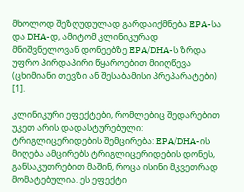მხოლოდ შეზღუდულად გარდაიქმნება EPA-სა და DHA-დ, ამიტომ კლინიკურად მნიშვნელოვან დონეებზე EPA/DHA-ს ზრდა უფრო პირდაპირი წყაროებით მიიღწევა (ცხიმიანი თევზი ან შესაბამისი პრეპარატები) [1].

კლინიკური ეფექტები, რომლებიც შედარებით უკეთ არის დადასტურებული:
ტრიგლიცერიდების შემცირება: EPA/DHA-ის მიღება ამცირებს ტრიგლიცერიდების დონეს, განსაკუთრებით მაშინ, როცა ისინი მკვეთრად მომატებულია. ეს ეფექტი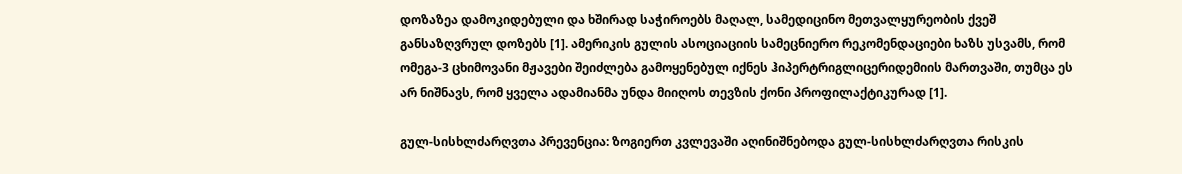დოზაზეა დამოკიდებული და ხშირად საჭიროებს მაღალ, სამედიცინო მეთვალყურეობის ქვეშ განსაზღვრულ დოზებს [1]. ამერიკის გულის ასოციაციის სამეცნიერო რეკომენდაციები ხაზს უსვამს, რომ ომეგა-3 ცხიმოვანი მჟავები შეიძლება გამოყენებულ იქნეს ჰიპერტრიგლიცერიდემიის მართვაში, თუმცა ეს არ ნიშნავს, რომ ყველა ადამიანმა უნდა მიიღოს თევზის ქონი პროფილაქტიკურად [1].

გულ-სისხლძარღვთა პრევენცია: ზოგიერთ კვლევაში აღინიშნებოდა გულ-სისხლძარღვთა რისკის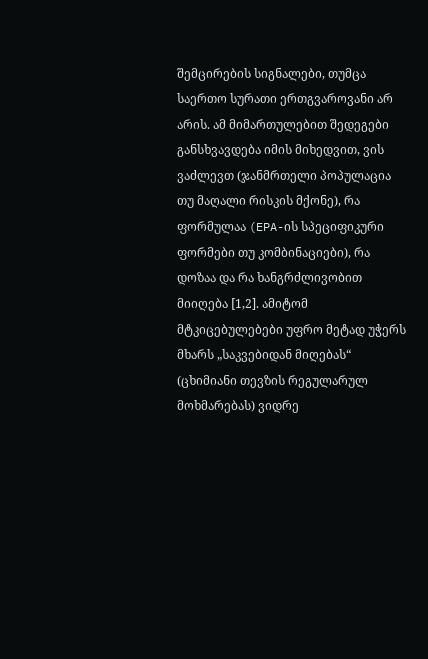შემცირების სიგნალები, თუმცა საერთო სურათი ერთგვაროვანი არ არის. ამ მიმართულებით შედეგები განსხვავდება იმის მიხედვით, ვის ვაძლევთ (ჯანმრთელი პოპულაცია თუ მაღალი რისკის მქონე), რა ფორმულაა (EPA-ის სპეციფიკური ფორმები თუ კომბინაციები), რა დოზაა და რა ხანგრძლივობით მიიღება [1,2]. ამიტომ მტკიცებულებები უფრო მეტად უჭერს მხარს „საკვებიდან მიღებას“ (ცხიმიანი თევზის რეგულარულ მოხმარებას) ვიდრე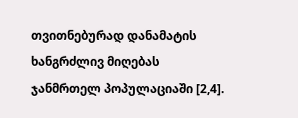თვითნებურად დანამატის ხანგრძლივ მიღებას ჯანმრთელ პოპულაციაში [2,4].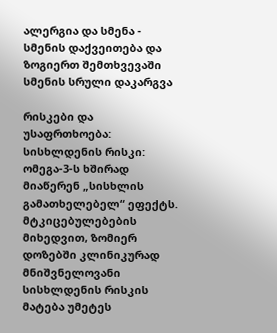ალერგია და სმენა - სმენის დაქვეითება და ზოგიერთ შემთხვევაში სმენის სრული დაკარგვა

რისკები და უსაფრთხოება:
სისხლდენის რისკი: ომეგა-3-ს ხშირად მიაწერენ „სისხლის გამათხელებელ“ ეფექტს. მტკიცებულებების მიხედვით, ზომიერ დოზებში კლინიკურად მნიშვნელოვანი სისხლდენის რისკის მატება უმეტეს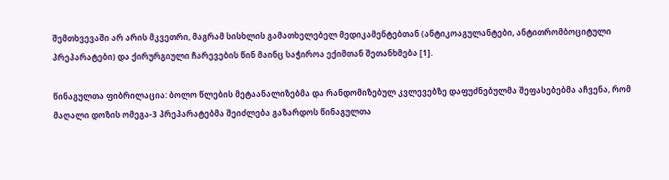შემთხვევაში არ არის მკვეთრი, მაგრამ სისხლის გამათხელებელ მედიკამენტებთან (ანტიკოაგულანტები, ანტითრომბოციტული პრეპარატები) და ქირურგიული ჩარევების წინ მაინც საჭიროა ექიმთან შეთანხმება [1].

წინაგულთა ფიბრილაცია: ბოლო წლების მეტაანალიზებმა და რანდომიზებულ კვლევებზე დაფუძნებულმა შეფასებებმა აჩვენა, რომ მაღალი დოზის ომეგა-3 პრეპარატებმა შეიძლება გაზარდოს წინაგულთა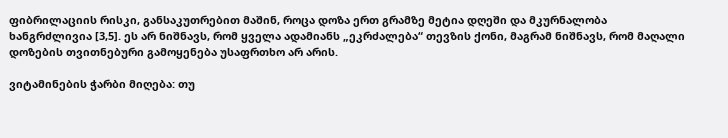ფიბრილაციის რისკი, განსაკუთრებით მაშინ, როცა დოზა ერთ გრამზე მეტია დღეში და მკურნალობა ხანგრძლივია [3,5]. ეს არ ნიშნავს, რომ ყველა ადამიანს „ეკრძალება“ თევზის ქონი, მაგრამ ნიშნავს, რომ მაღალი დოზების თვითნებური გამოყენება უსაფრთხო არ არის.

ვიტამინების ჭარბი მიღება: თუ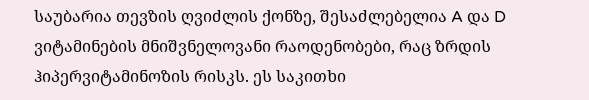საუბარია თევზის ღვიძლის ქონზე, შესაძლებელია A და D ვიტამინების მნიშვნელოვანი რაოდენობები, რაც ზრდის ჰიპერვიტამინოზის რისკს. ეს საკითხი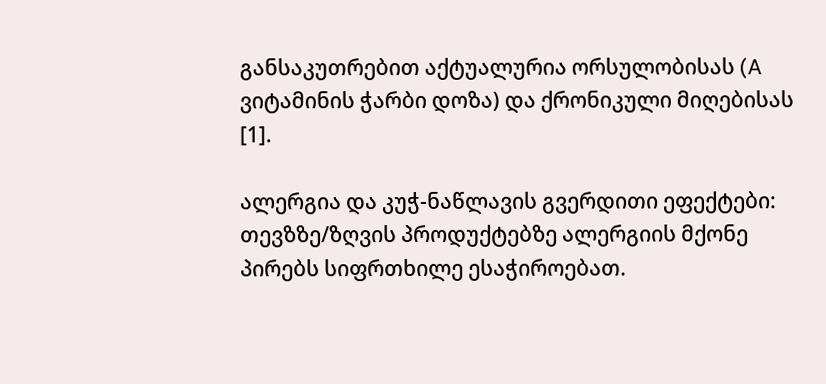განსაკუთრებით აქტუალურია ორსულობისას (A ვიტამინის ჭარბი დოზა) და ქრონიკული მიღებისას [1].

ალერგია და კუჭ-ნაწლავის გვერდითი ეფექტები: თევზზე/ზღვის პროდუქტებზე ალერგიის მქონე პირებს სიფრთხილე ესაჭიროებათ.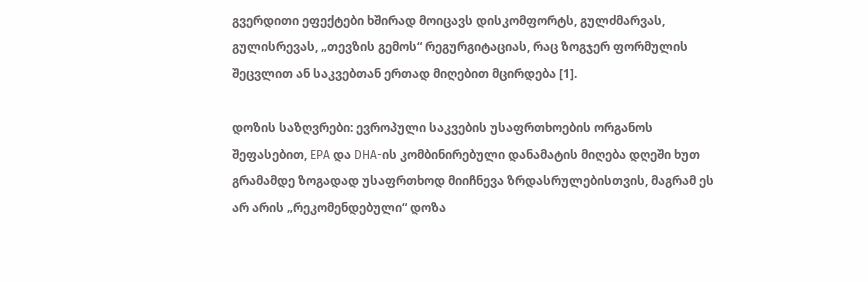გვერდითი ეფექტები ხშირად მოიცავს დისკომფორტს, გულძმარვას, გულისრევას, „თევზის გემოს“ რეგურგიტაციას, რაც ზოგჯერ ფორმულის შეცვლით ან საკვებთან ერთად მიღებით მცირდება [1].

დოზის საზღვრები: ევროპული საკვების უსაფრთხოების ორგანოს შეფასებით, EPA და DHA-ის კომბინირებული დანამატის მიღება დღეში ხუთ გრამამდე ზოგადად უსაფრთხოდ მიიჩნევა ზრდასრულებისთვის, მაგრამ ეს არ არის „რეკომენდებული“ დოზა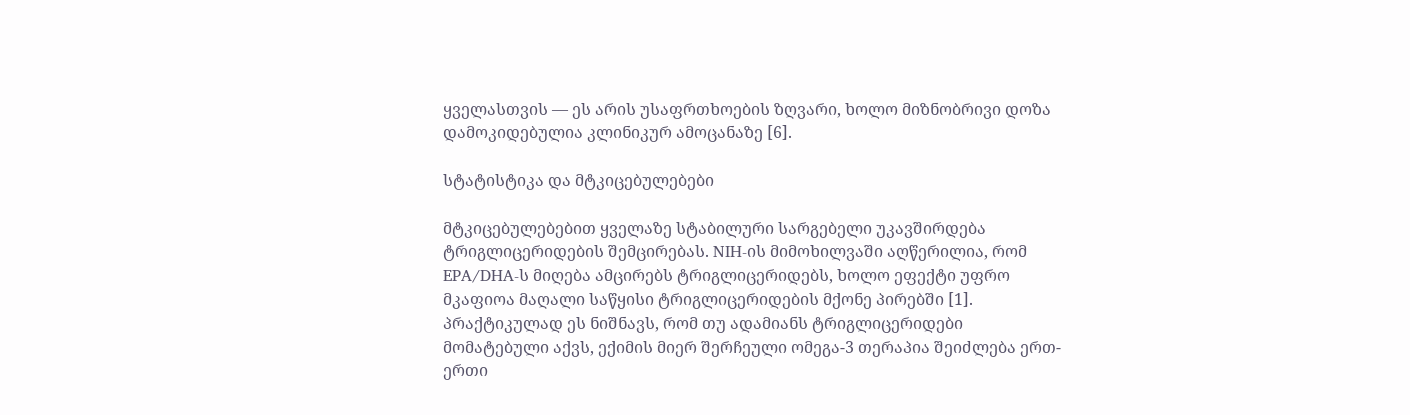ყველასთვის — ეს არის უსაფრთხოების ზღვარი, ხოლო მიზნობრივი დოზა დამოკიდებულია კლინიკურ ამოცანაზე [6].

სტატისტიკა და მტკიცებულებები

მტკიცებულებებით ყველაზე სტაბილური სარგებელი უკავშირდება ტრიგლიცერიდების შემცირებას. NIH-ის მიმოხილვაში აღწერილია, რომ EPA/DHA-ს მიღება ამცირებს ტრიგლიცერიდებს, ხოლო ეფექტი უფრო მკაფიოა მაღალი საწყისი ტრიგლიცერიდების მქონე პირებში [1]. პრაქტიკულად ეს ნიშნავს, რომ თუ ადამიანს ტრიგლიცერიდები მომატებული აქვს, ექიმის მიერ შერჩეული ომეგა-3 თერაპია შეიძლება ერთ-ერთი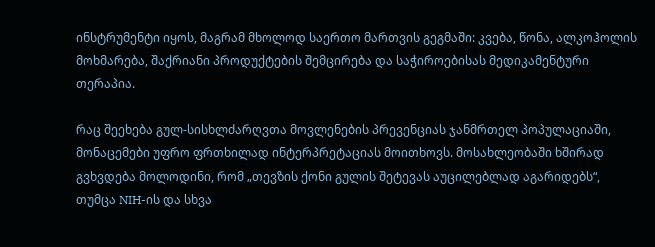ინსტრუმენტი იყოს, მაგრამ მხოლოდ საერთო მართვის გეგმაში: კვება, წონა, ალკოჰოლის მოხმარება, შაქრიანი პროდუქტების შემცირება და საჭიროებისას მედიკამენტური თერაპია.

რაც შეეხება გულ-სისხლძარღვთა მოვლენების პრევენციას ჯანმრთელ პოპულაციაში, მონაცემები უფრო ფრთხილად ინტერპრეტაციას მოითხოვს. მოსახლეობაში ხშირად გვხვდება მოლოდინი, რომ „თევზის ქონი გულის შეტევას აუცილებლად აგარიდებს“, თუმცა NIH-ის და სხვა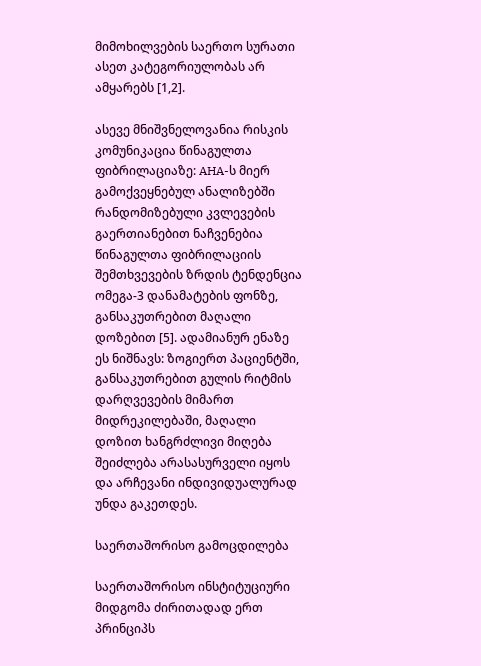მიმოხილვების საერთო სურათი ასეთ კატეგორიულობას არ ამყარებს [1,2].

ასევე მნიშვნელოვანია რისკის კომუნიკაცია წინაგულთა ფიბრილაციაზე: AHA-ს მიერ გამოქვეყნებულ ანალიზებში რანდომიზებული კვლევების გაერთიანებით ნაჩვენებია წინაგულთა ფიბრილაციის შემთხვევების ზრდის ტენდენცია ომეგა-3 დანამატების ფონზე, განსაკუთრებით მაღალი დოზებით [5]. ადამიანურ ენაზე ეს ნიშნავს: ზოგიერთ პაციენტში, განსაკუთრებით გულის რიტმის დარღვევების მიმართ მიდრეკილებაში, მაღალი დოზით ხანგრძლივი მიღება შეიძლება არასასურველი იყოს და არჩევანი ინდივიდუალურად უნდა გაკეთდეს.

საერთაშორისო გამოცდილება

საერთაშორისო ინსტიტუციური მიდგომა ძირითადად ერთ პრინციპს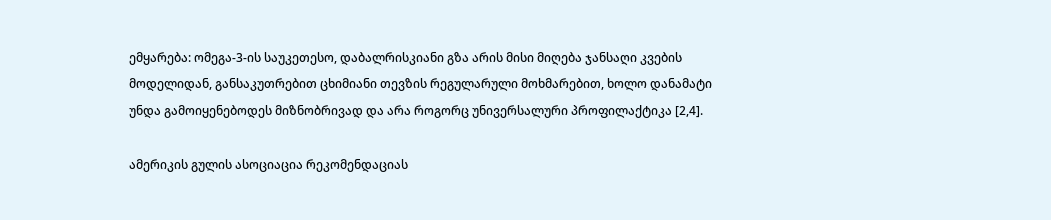ემყარება: ომეგა-3-ის საუკეთესო, დაბალრისკიანი გზა არის მისი მიღება ჯანსაღი კვების მოდელიდან, განსაკუთრებით ცხიმიანი თევზის რეგულარული მოხმარებით, ხოლო დანამატი უნდა გამოიყენებოდეს მიზნობრივად და არა როგორც უნივერსალური პროფილაქტიკა [2,4].

ამერიკის გულის ასოციაცია რეკომენდაციას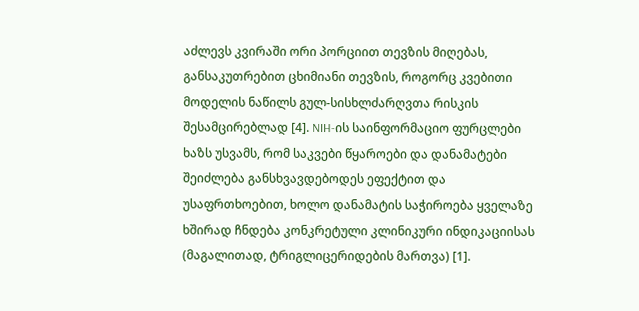აძლევს კვირაში ორი პორციით თევზის მიღებას, განსაკუთრებით ცხიმიანი თევზის, როგორც კვებითი მოდელის ნაწილს გულ-სისხლძარღვთა რისკის შესამცირებლად [4]. NIH-ის საინფორმაციო ფურცლები ხაზს უსვამს, რომ საკვები წყაროები და დანამატები შეიძლება განსხვავდებოდეს ეფექტით და უსაფრთხოებით, ხოლო დანამატის საჭიროება ყველაზე ხშირად ჩნდება კონკრეტული კლინიკური ინდიკაციისას (მაგალითად, ტრიგლიცერიდების მართვა) [1].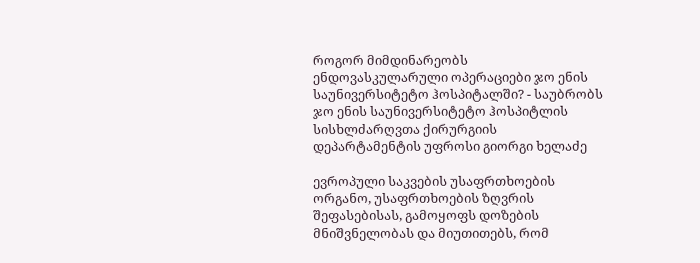როგორ მიმდინარეობს ენდოვასკულარული ოპერაციები ჯო ენის საუნივერსიტეტო ჰოსპიტალში? - საუბრობს ჯო ენის საუნივერსიტეტო ჰოსპიტლის სისხლძარღვთა ქირურგიის დეპარტამენტის უფროსი გიორგი ხელაძე

ევროპული საკვების უსაფრთხოების ორგანო, უსაფრთხოების ზღვრის შეფასებისას, გამოყოფს დოზების მნიშვნელობას და მიუთითებს, რომ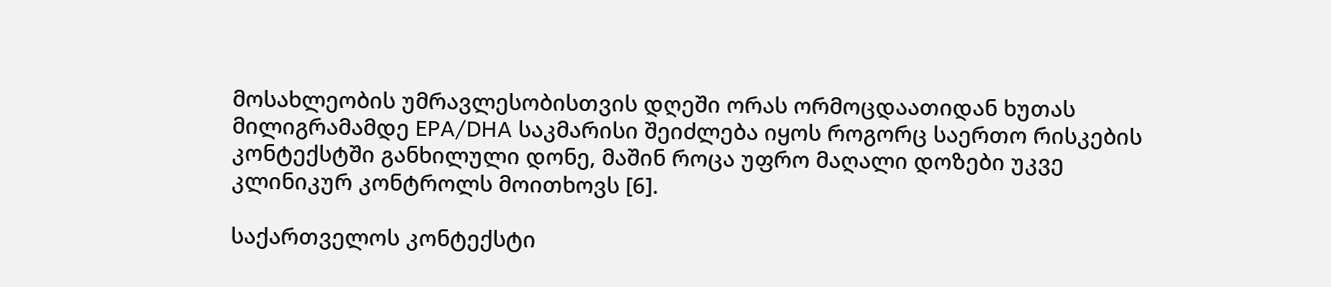მოსახლეობის უმრავლესობისთვის დღეში ორას ორმოცდაათიდან ხუთას მილიგრამამდე EPA/DHA საკმარისი შეიძლება იყოს როგორც საერთო რისკების კონტექსტში განხილული დონე, მაშინ როცა უფრო მაღალი დოზები უკვე კლინიკურ კონტროლს მოითხოვს [6].

საქართველოს კონტექსტი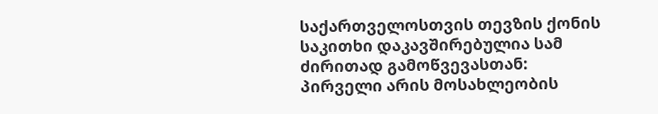საქართველოსთვის თევზის ქონის საკითხი დაკავშირებულია სამ ძირითად გამოწვევასთან:
პირველი არის მოსახლეობის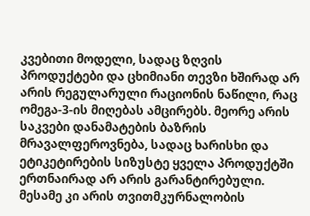კვებითი მოდელი, სადაც ზღვის პროდუქტები და ცხიმიანი თევზი ხშირად არ არის რეგულარული რაციონის ნაწილი, რაც ომეგა-3-ის მიღებას ამცირებს. მეორე არის საკვები დანამატების ბაზრის მრავალფეროვნება, სადაც ხარისხი და ეტიკეტირების სიზუსტე ყველა პროდუქტში ერთნაირად არ არის გარანტირებული. მესამე კი არის თვითმკურნალობის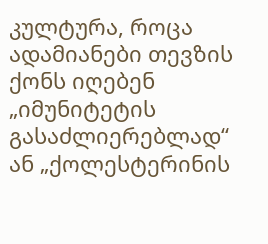კულტურა, როცა ადამიანები თევზის ქონს იღებენ „იმუნიტეტის გასაძლიერებლად“ ან „ქოლესტერინის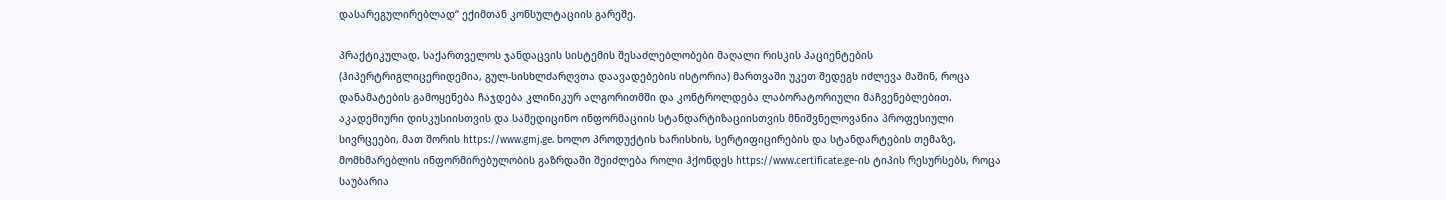დასარეგულირებლად“ ექიმთან კონსულტაციის გარეშე.

პრაქტიკულად, საქართველოს ჯანდაცვის სისტემის შესაძლებლობები მაღალი რისკის პაციენტების (ჰიპერტრიგლიცერიდემია, გულ-სისხლძარღვთა დაავადებების ისტორია) მართვაში უკეთ შედეგს იძლევა მაშინ, როცა დანამატების გამოყენება ჩაჯდება კლინიკურ ალგორითმში და კონტროლდება ლაბორატორიული მაჩვენებლებით. აკადემიური დისკუსიისთვის და სამედიცინო ინფორმაციის სტანდარტიზაციისთვის მნიშვნელოვანია პროფესიული სივრცეები, მათ შორის https://www.gmj.ge. ხოლო პროდუქტის ხარისხის, სერტიფიცირების და სტანდარტების თემაზე, მომხმარებლის ინფორმირებულობის გაზრდაში შეიძლება როლი ჰქონდეს https://www.certificate.ge-ის ტიპის რესურსებს, როცა საუბარია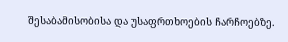შესაბამისობისა და უსაფრთხოების ჩარჩოებზე.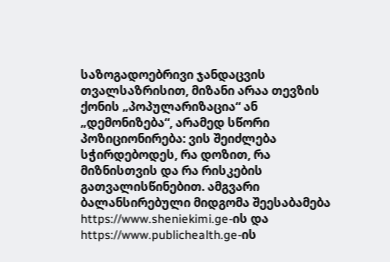საზოგადოებრივი ჯანდაცვის თვალსაზრისით, მიზანი არაა თევზის ქონის „პოპულარიზაცია“ ან „დემონიზება“, არამედ სწორი პოზიციონირება: ვის შეიძლება სჭირდებოდეს, რა დოზით, რა მიზნისთვის და რა რისკების გათვალისწინებით. ამგვარი ბალანსირებული მიდგომა შეესაბამება https://www.sheniekimi.ge-ის და https://www.publichealth.ge-ის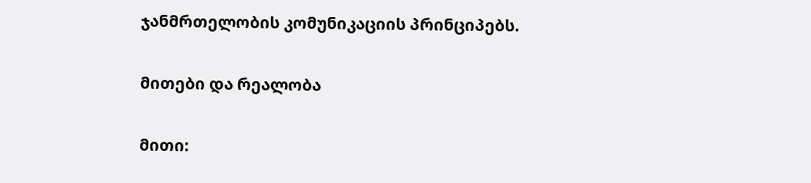ჯანმრთელობის კომუნიკაციის პრინციპებს.

მითები და რეალობა

მითი: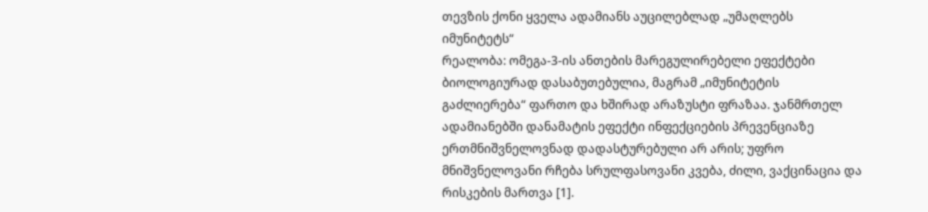თევზის ქონი ყველა ადამიანს აუცილებლად „უმაღლებს იმუნიტეტს“
რეალობა: ომეგა-3-ის ანთების მარეგულირებელი ეფექტები ბიოლოგიურად დასაბუთებულია, მაგრამ „იმუნიტეტის გაძლიერება“ ფართო და ხშირად არაზუსტი ფრაზაა. ჯანმრთელ ადამიანებში დანამატის ეფექტი ინფექციების პრევენციაზე ერთმნიშვნელოვნად დადასტურებული არ არის; უფრო მნიშვნელოვანი რჩება სრულფასოვანი კვება, ძილი, ვაქცინაცია და რისკების მართვა [1].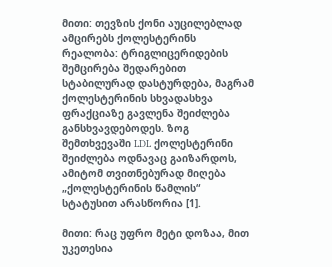მითი: თევზის ქონი აუცილებლად ამცირებს ქოლესტერინს
რეალობა: ტრიგლიცერიდების შემცირება შედარებით სტაბილურად დასტურდება, მაგრამ ქოლესტერინის სხვადასხვა ფრაქციაზე გავლენა შეიძლება განსხვავდებოდეს. ზოგ შემთხვევაში LDL ქოლესტერინი შეიძლება ოდნავაც გაიზარდოს, ამიტომ თვითნებურად მიღება „ქოლესტერინის წამლის“ სტატუსით არასწორია [1].

მითი: რაც უფრო მეტი დოზაა, მით უკეთესია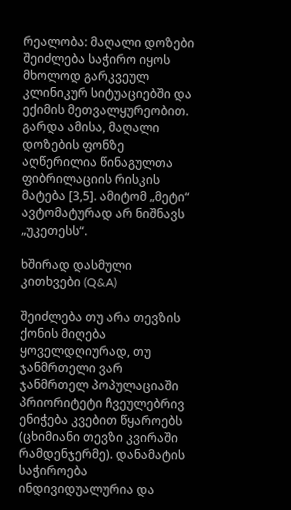რეალობა: მაღალი დოზები შეიძლება საჭირო იყოს მხოლოდ გარკვეულ კლინიკურ სიტუაციებში და ექიმის მეთვალყურეობით. გარდა ამისა, მაღალი დოზების ფონზე აღწერილია წინაგულთა ფიბრილაციის რისკის მატება [3,5]. ამიტომ „მეტი“ ავტომატურად არ ნიშნავს „უკეთესს“.

ხშირად დასმული კითხვები (Q&A)

შეიძლება თუ არა თევზის ქონის მიღება ყოველდღიურად, თუ ჯანმრთელი ვარ
ჯანმრთელ პოპულაციაში პრიორიტეტი ჩვეულებრივ ენიჭება კვებით წყაროებს (ცხიმიანი თევზი კვირაში რამდენჯერმე). დანამატის საჭიროება ინდივიდუალურია და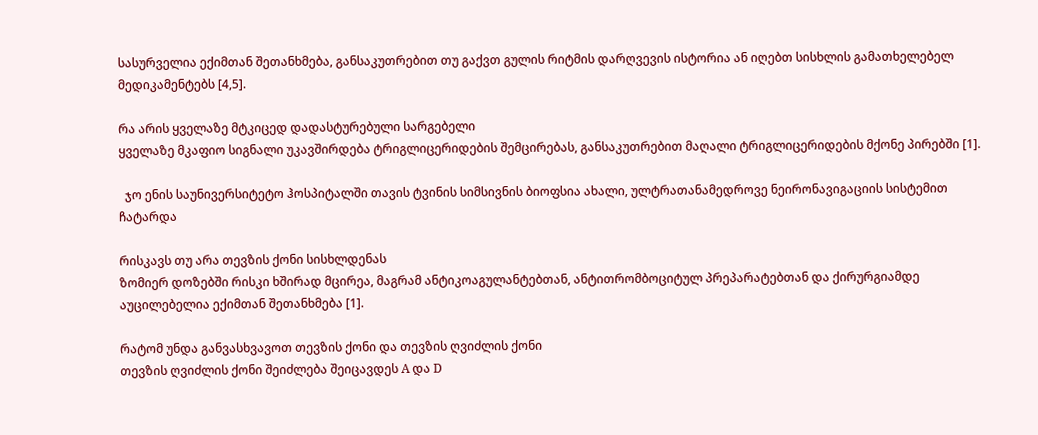სასურველია ექიმთან შეთანხმება, განსაკუთრებით თუ გაქვთ გულის რიტმის დარღვევის ისტორია ან იღებთ სისხლის გამათხელებელ მედიკამენტებს [4,5].

რა არის ყველაზე მტკიცედ დადასტურებული სარგებელი
ყველაზე მკაფიო სიგნალი უკავშირდება ტრიგლიცერიდების შემცირებას, განსაკუთრებით მაღალი ტრიგლიცერიდების მქონე პირებში [1].

  ჯო ენის საუნივერსიტეტო ჰოსპიტალში თავის ტვინის სიმსივნის ბიოფსია ახალი, ულტრათანამედროვე ნეირონავიგაციის სისტემით ჩატარდა

რისკავს თუ არა თევზის ქონი სისხლდენას
ზომიერ დოზებში რისკი ხშირად მცირეა, მაგრამ ანტიკოაგულანტებთან, ანტითრომბოციტულ პრეპარატებთან და ქირურგიამდე აუცილებელია ექიმთან შეთანხმება [1].

რატომ უნდა განვასხვავოთ თევზის ქონი და თევზის ღვიძლის ქონი
თევზის ღვიძლის ქონი შეიძლება შეიცავდეს A და D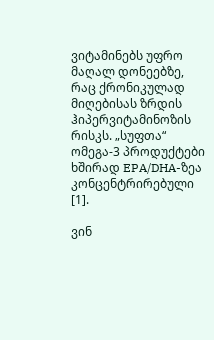ვიტამინებს უფრო მაღალ დონეებზე, რაც ქრონიკულად მიღებისას ზრდის ჰიპერვიტამინოზის რისკს. „სუფთა“ ომეგა-3 პროდუქტები ხშირად EPA/DHA-ზეა კონცენტრირებული [1].

ვინ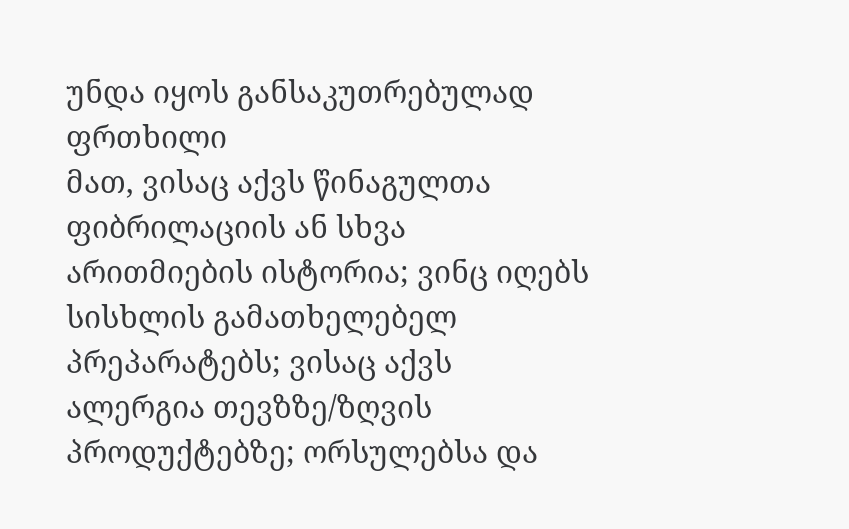უნდა იყოს განსაკუთრებულად ფრთხილი
მათ, ვისაც აქვს წინაგულთა ფიბრილაციის ან სხვა არითმიების ისტორია; ვინც იღებს სისხლის გამათხელებელ პრეპარატებს; ვისაც აქვს ალერგია თევზზე/ზღვის პროდუქტებზე; ორსულებსა და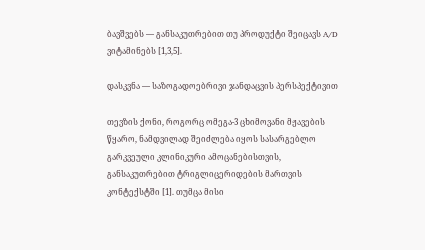ბავშვებს — განსაკუთრებით თუ პროდუქტი შეიცავს A/D ვიტამინებს [1,3,5].

დასკვნა — საზოგადოებრივი ჯანდაცვის პერსპექტივით

თევზის ქონი, როგორც ომეგა-3 ცხიმოვანი მჟავების წყარო, ნამდვილად შეიძლება იყოს სასარგებლო გარკვეული კლინიკური ამოცანებისთვის, განსაკუთრებით ტრიგლიცერიდების მართვის კონტექსტში [1]. თუმცა მისი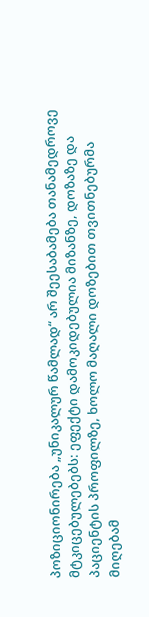პოზიციონირება „უნიკალურ წამლად“ არ შეესაბამება თანამედროვე მტკიცებულებებს: ეფექტი დამოკიდებულია მიზანზე, დოზაზე და პაციენტის პროფილზე, ხოლო მაღალი დოზებით თვითნებურმა მიღებამ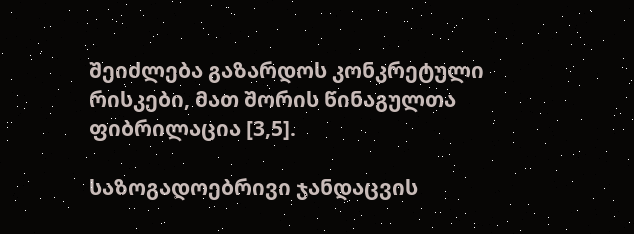შეიძლება გაზარდოს კონკრეტული რისკები, მათ შორის წინაგულთა ფიბრილაცია [3,5].

საზოგადოებრივი ჯანდაცვის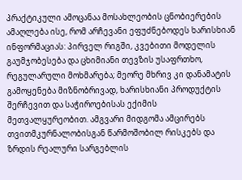პრაქტიკული ამოცანაა მოსახლეობის ცნობიერების ამაღლება ისე, რომ არჩევანი ეფუძნებოდეს ხარისხიან ინფორმაციას: პირველ რიგში, კვებითი მოდელის გაუმჯობესება და ცხიმიანი თევზის უსაფრთხო, რეგულარული მოხმარება; მეორე მხრივ კი დანამატის გამოყენება მიზნობრივად, ხარისხიანი პროდუქტის შერჩევით და საჭიროებისას ექიმის მეთვალყურეობით. ამგვარი მიდგომა ამცირებს თვითმკურნალობისგან წარმოშობილ რისკებს და ზრდის რეალური სარგებლის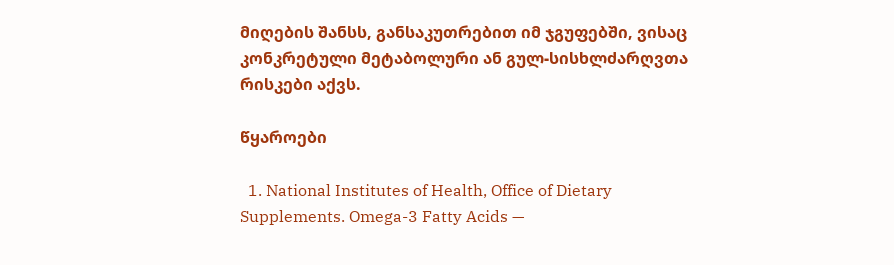მიღების შანსს, განსაკუთრებით იმ ჯგუფებში, ვისაც კონკრეტული მეტაბოლური ან გულ-სისხლძარღვთა რისკები აქვს.

წყაროები

  1. National Institutes of Health, Office of Dietary Supplements. Omega-3 Fatty Acids —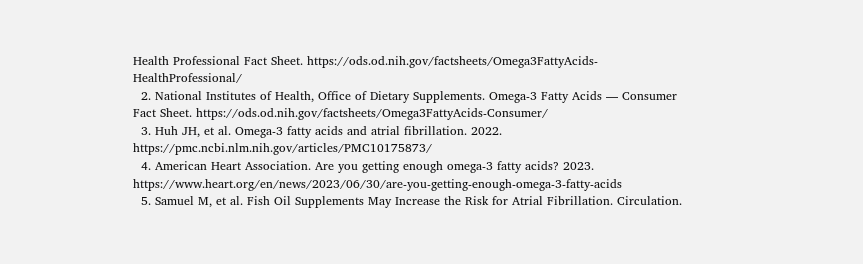Health Professional Fact Sheet. https://ods.od.nih.gov/factsheets/Omega3FattyAcids-HealthProfessional/
  2. National Institutes of Health, Office of Dietary Supplements. Omega-3 Fatty Acids — Consumer Fact Sheet. https://ods.od.nih.gov/factsheets/Omega3FattyAcids-Consumer/
  3. Huh JH, et al. Omega-3 fatty acids and atrial fibrillation. 2022. https://pmc.ncbi.nlm.nih.gov/articles/PMC10175873/
  4. American Heart Association. Are you getting enough omega-3 fatty acids? 2023. https://www.heart.org/en/news/2023/06/30/are-you-getting-enough-omega-3-fatty-acids
  5. Samuel M, et al. Fish Oil Supplements May Increase the Risk for Atrial Fibrillation. Circulation.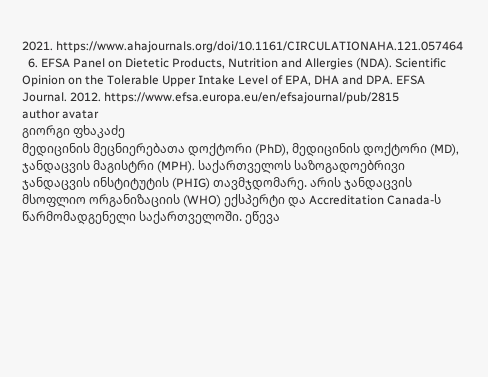2021. https://www.ahajournals.org/doi/10.1161/CIRCULATIONAHA.121.057464
  6. EFSA Panel on Dietetic Products, Nutrition and Allergies (NDA). Scientific Opinion on the Tolerable Upper Intake Level of EPA, DHA and DPA. EFSA Journal. 2012. https://www.efsa.europa.eu/en/efsajournal/pub/2815
author avatar
გიორგი ფხაკაძე
მედიცინის მეცნიერებათა დოქტორი (PhD), მედიცინის დოქტორი (MD), ჯანდაცვის მაგისტრი (MPH). საქართველოს საზოგადოებრივი ჯანდაცვის ინსტიტუტის (PHIG) თავმჯდომარე. არის ჯანდაცვის მსოფლიო ორგანიზაციის (WHO) ექსპერტი და Accreditation Canada-ს წარმომადგენელი საქართველოში. ეწევა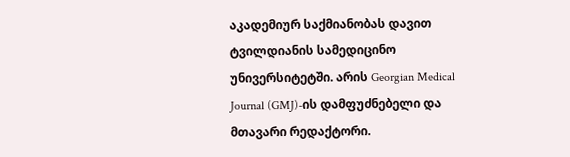აკადემიურ საქმიანობას დავით ტვილდიანის სამედიცინო უნივერსიტეტში. არის Georgian Medical Journal (GMJ)-ის დამფუძნებელი და მთავარი რედაქტორი.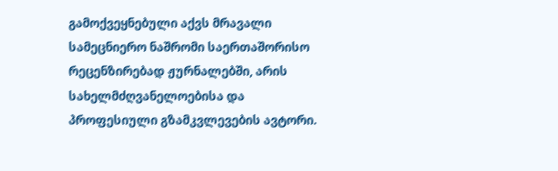გამოქვეყნებული აქვს მრავალი სამეცნიერო ნაშრომი საერთაშორისო რეცენზირებად ჟურნალებში, არის სახელმძღვანელოებისა და პროფესიული გზამკვლევების ავტორი.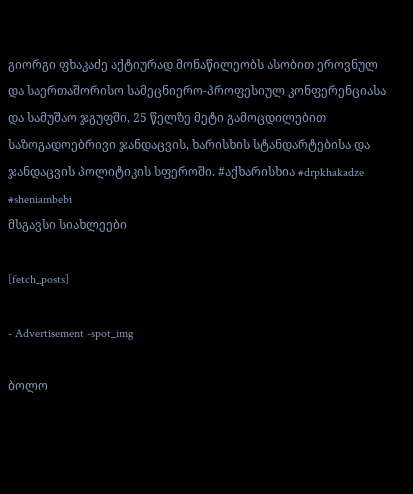გიორგი ფხაკაძე აქტიურად მონაწილეობს ასობით ეროვნულ და საერთაშორისო სამეცნიერო-პროფესიულ კონფერენციასა და სამუშაო ჯგუფში, 25 წელზე მეტი გამოცდილებით საზოგადოებრივი ჯანდაცვის, ხარისხის სტანდარტებისა და ჯანდაცვის პოლიტიკის სფეროში. #აქხარისხია #drpkhakadze #sheniambebi
მსგავსი სიახლეები

[fetch_posts]

- Advertisement -spot_img

ბოლო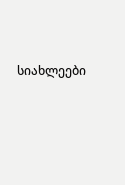სიახლეები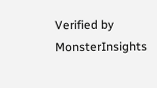Verified by MonsterInsights